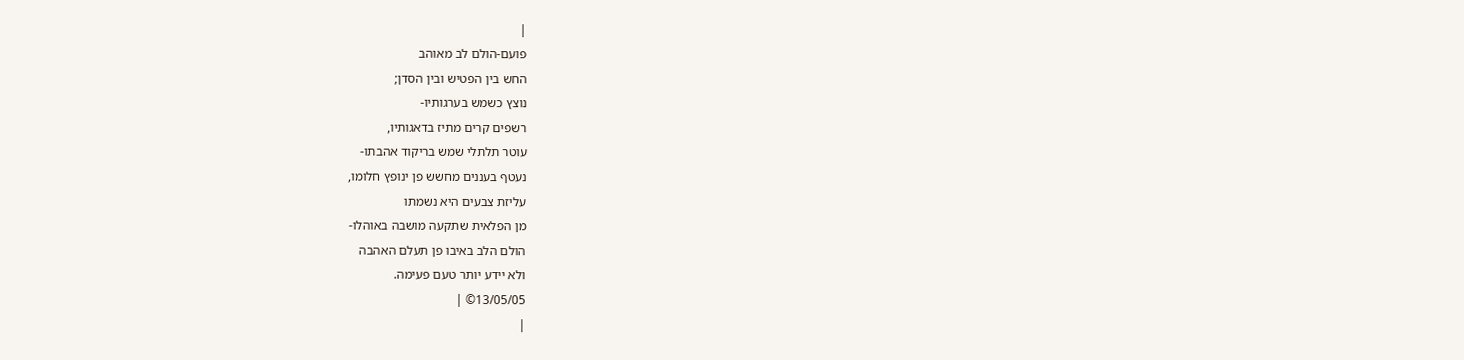|
פועם-הולם לב מאוהב
החש בין הפטיש ובין הסדן;
נוצץ כשמש בערגותיו-
רשפים קרים מתיז בדאגותיו,
עוטר תלתלי שמש בריקוד אהבתו-
נעטף בעננים מחשש פן ינופץ חלומו,
עליזת צבעים היא נשמתו
מן הפלאית שתקעה מושבה באוהלו-
הולם הלב באיבו פן תעלם האהבה
ולא יידע יותר טעם פעימה.
13/05/05© |
|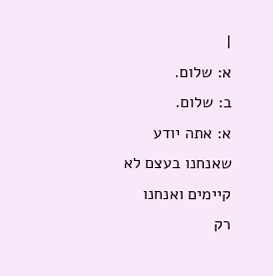|
א: שלום.
ב: שלום.
א: אתה יודע
שאנחנו בעצם לא
קיימים ואנחנו
רק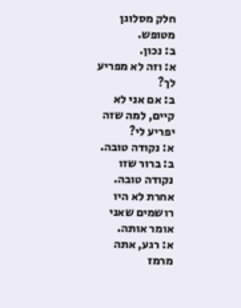חלק מסלוגן
מטופש.
ב: נכון.
א: וזה לא מפריע
לך?
ב: אם אני לא
קיים, למה שזה
יפריע לי?
א: נקודה טובה.
ב: ברור שזו
נקודה טובה.
אחרת לא היו
רושמים שאני
אומר אותה.
א: רגע, אתה
מרמז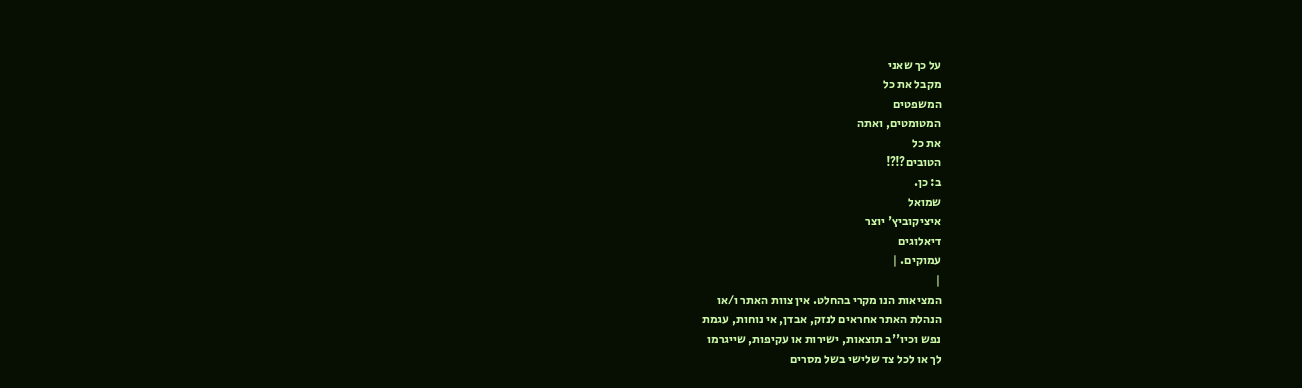על כך שאני
מקבל את כל
המשפטים
המטומטים, ואתה
את כל
הטובים?!?!
ב: כן.
שמואל
איציקוביץ' יוצר
דיאלוגים
עמוקים. |
|
המציאות הנו מקרי בהחלט. אין צוות האתר ו/או
הנהלת האתר אחראים לנזק, אבדן, אי נוחות, עגמת
נפש וכיו''ב תוצאות, ישירות או עקיפות, שייגרמו
לך או לכל צד שלישי בשל מסרים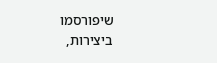שיפורסמו
ביצירות,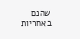שהנם באחריות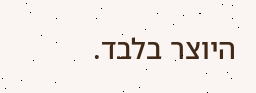היוצר בלבד.